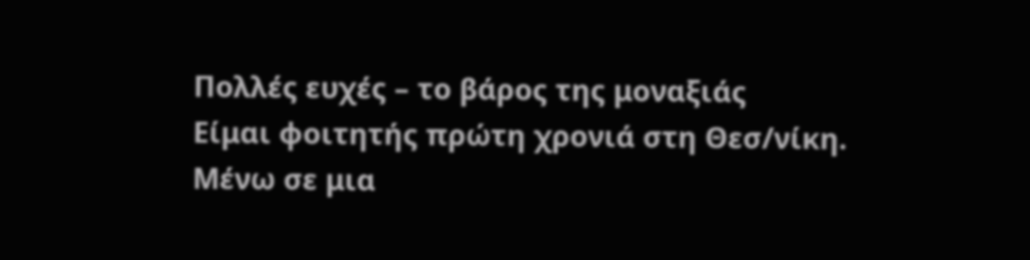Πολλές ευχές – το βάρος της μοναξιάς
Είμαι φοιτητής πρώτη χρονιά στη Θεσ/νίκη. Μένω σε μια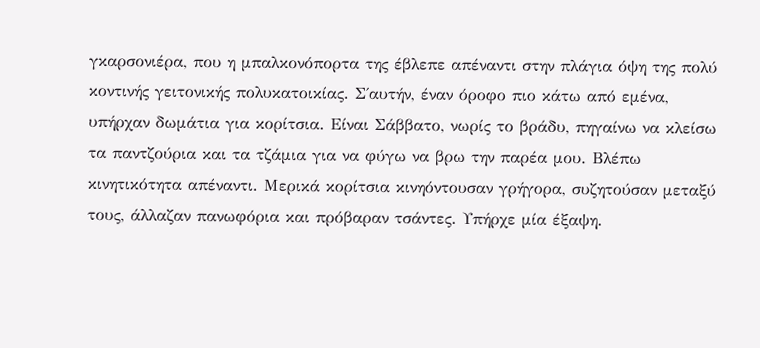γκαρσονιέρα, που η μπαλκονόπορτα της έβλεπε απέναντι στην πλάγια όψη της πολύ κοντινής γειτονικής πολυκατοικίας. Σ΄αυτήν, έναν όροφο πιο κάτω από εμένα, υπήρχαν δωμάτια για κορίτσια. Είναι Σάββατο, νωρίς το βράδυ, πηγαίνω να κλείσω τα παντζούρια και τα τζάμια για να φύγω να βρω την παρέα μου. Βλέπω κινητικότητα απέναντι. Μερικά κορίτσια κινηόντουσαν γρήγορα, συζητούσαν μεταξύ τους, άλλαζαν πανωφόρια και πρόβαραν τσάντες. Υπήρχε μία έξαψη.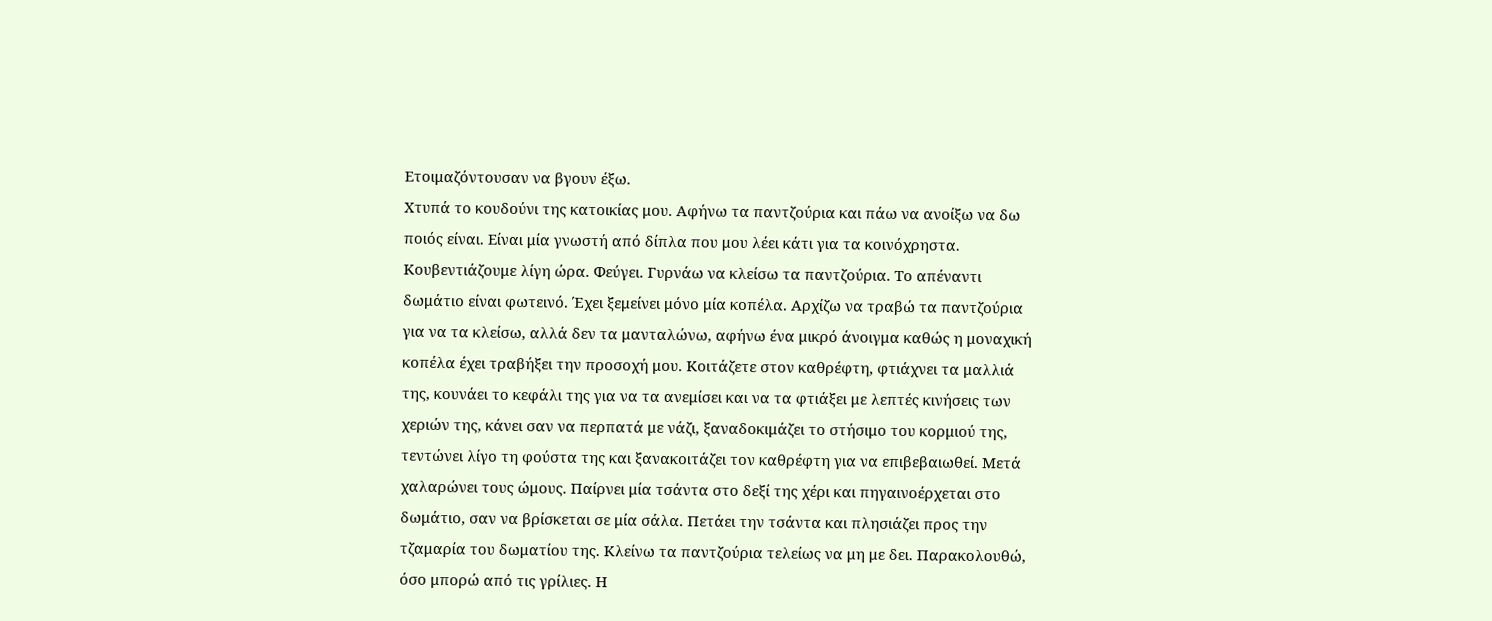Ετοιμαζόντουσαν να βγουν έξω.
Χτυπά το κουδούνι της κατοικίας μου. Αφήνω τα παντζούρια και πάω να ανοίξω να δω ποιός είναι. Είναι μία γνωστή από δίπλα που μου λέει κάτι για τα κοινόχρηστα. Κουβεντιάζουμε λίγη ώρα. Φεύγει. Γυρνάω να κλείσω τα παντζούρια. Το απέναντι δωμάτιο είναι φωτεινό. Έχει ξεμείνει μόνο μία κοπέλα. Αρχίζω να τραβώ τα παντζούρια για να τα κλείσω, αλλά δεν τα μανταλώνω, αφήνω ένα μικρό άνοιγμα καθώς η μοναχική κοπέλα έχει τραβήξει την προσοχή μου. Κοιτάζετε στον καθρέφτη, φτιάχνει τα μαλλιά της, κουνάει το κεφάλι της για να τα ανεμίσει και να τα φτιάξει με λεπτές κινήσεις των χεριών της, κάνει σαν να περπατά με νάζι, ξαναδοκιμάζει το στήσιμο του κορμιού της, τεντώνει λίγο τη φούστα της και ξανακοιτάζει τον καθρέφτη για να επιβεβαιωθεί. Μετά χαλαρώνει τους ώμους. Παίρνει μία τσάντα στο δεξί της χέρι και πηγαινοέρχεται στο δωμάτιο, σαν να βρίσκεται σε μία σάλα. Πετάει την τσάντα και πλησιάζει προς την τζαμαρία του δωματίου της. Κλείνω τα παντζούρια τελείως να μη με δει. Παρακολουθώ, όσο μπορώ από τις γρίλιες. Η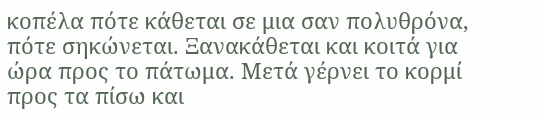κοπέλα πότε κάθεται σε μια σαν πολυθρόνα, πότε σηκώνεται. Ξανακάθεται και κοιτά για ώρα προς το πάτωμα. Μετά γέρνει το κορμί προς τα πίσω και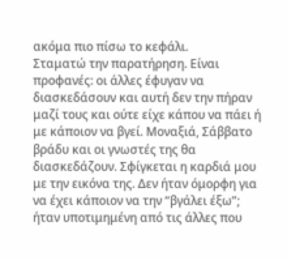ακόμα πιο πίσω το κεφάλι.
Σταματώ την παρατήρηση. Είναι προφανές: οι άλλες έφυγαν να διασκεδάσουν και αυτή δεν την πήραν μαζί τους και ούτε είχε κάπου να πάει ή με κάποιον να βγεί. Μοναξιά, Σάββατο βράδυ και οι γνωστές της θα διασκεδάζουν. Σφίγκεται η καρδιά μου με την εικόνα της. Δεν ήταν όμορφη για να έχει κάποιον να την “βγάλει έξω”; ήταν υποτιμημένη από τις άλλες που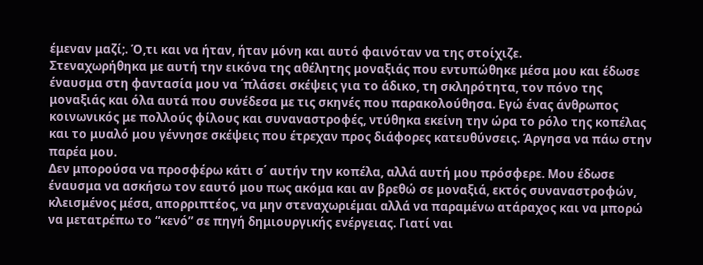έμεναν μαζί;. Ό,τι και να ήταν, ήταν μόνη και αυτό φαινόταν να της στοίχιζε.
Στεναχωρήθηκα με αυτή την εικόνα της αθέλητης μοναξιάς που εντυπώθηκε μέσα μου και έδωσε έναυσμα στη φαντασία μου να ΄πλάσει σκέψεις για το άδικο, τη σκληρότητα, τον πόνο της μοναξιάς και όλα αυτά που συνέδεσα με τις σκηνές που παρακολούθησα. Εγώ ένας άνθρωπος κοινωνικός με πολλούς φίλους και συναναστροφές, ντύθηκα εκείνη την ώρα το ρόλο της κοπέλας και το μυαλό μου γέννησε σκέψεις που έτρεχαν προς διάφορες κατευθύνσεις. Άργησα να πάω στην παρέα μου.
Δεν μπορούσα να προσφέρω κάτι σ΄ αυτήν την κοπέλα, αλλά αυτή μου πρόσφερε. Μου έδωσε έναυσμα να ασκήσω τον εαυτό μου πως ακόμα και αν βρεθώ σε μοναξιά, εκτός συναναστροφών, κλεισμένος μέσα, απορριπτέος, να μην στεναχωριέμαι αλλά να παραμένω ατάραχος και να μπορώ να μετατρέπω το “κενό” σε πηγή δημιουργικής ενέργειας. Γιατί ναι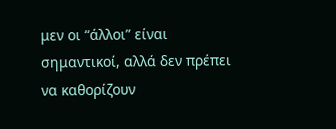μεν οι “άλλοι” είναι σημαντικοί, αλλά δεν πρέπει να καθορίζουν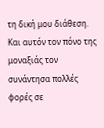τη δική μου διάθεση. Και αυτόν τον πόνο της μοναξιάς τον συνάντησα πολλές φορές σε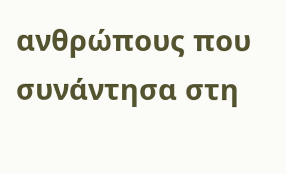ανθρώπους που συνάντησα στη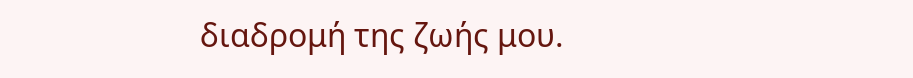διαδρομή της ζωής μου.